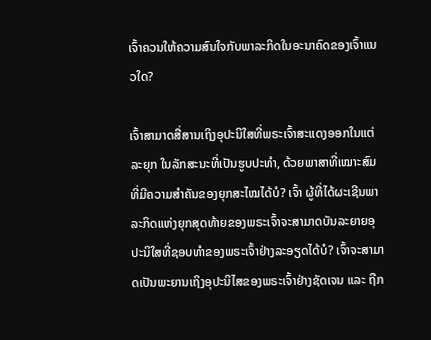ເຈົ້າຄວນໃຫ້ຄວາມສົນໃຈກັບພາລະກິດໃນອະນາຄົດຂອງເຈົ້າແນວໃດ?

ເຈົ້າສາມາດສື່ສານເຖິງອຸປະນິໃສທີ່ພຣະເຈົ້າສະແດງອອກໃນແຕ່ລະຍຸກ ໃນລັກສະນະທີ່ເປັນຮູບປະທຳ, ດ້ວຍພາສາທີ່ເໝາະສົມທີ່ມີຄວາມສຳຄັນຂອງຍຸກສະໄໝໄດ້ບໍ? ເຈົ້າ ຜູ້ທີ່ໄດ້ຜະເຊີນພາລະກິດແຫ່ງຍຸກສຸດທ້າຍຂອງພຣະເຈົ້າຈະສາມາດບັນລະຍາຍອຸປະນິໃສທີ່ຊອບທຳຂອງພຣະເຈົ້າຢ່າງລະອຽດໄດ້ບໍ? ເຈົ້າຈະສາມາດເປັນພະຍານເຖິງອຸປະນິໄສຂອງພຣະເຈົ້າຢ່າງຊັດເຈນ ແລະ ຖືກ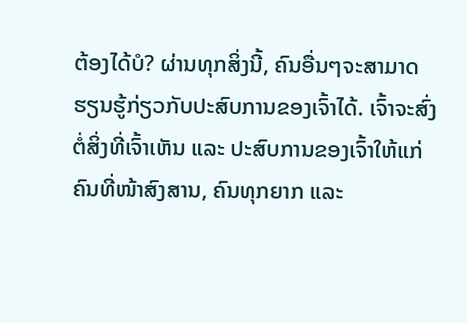ຕ້ອງໄດ້ບໍ? ຜ່ານທຸກສິ່ງນີ້, ຄົນອື່ນໆຈະສາມາດຮຽນຮູ້ກ່ຽວກັບປະສົບການຂອງເຈົ້າໄດ້. ເຈົ້າຈະສົ່ງຕໍ່ສິ່ງທີ່ເຈົ້າເຫັນ ແລະ ປະສົບການຂອງເຈົ້າໃຫ້ແກ່ຄົນທີ່ໜ້າສົງສານ, ຄົນທຸກຍາກ ແລະ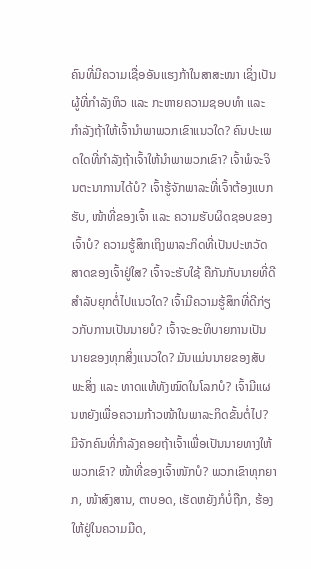ຄົນທີ່ມີຄວາມເຊື່ອອັນແຮງກ້າໃນສາສະໜາ ເຊິ່ງເປັນຜູ້ທີ່ກຳລັງຫິວ ແລະ ກະຫາຍຄວາມຊອບທຳ ແລະ ກຳລັງຖ້າໃຫ້ເຈົ້ານຳພາພວກເຂົາແນວໃດ? ຄົນປະເພດໃດທີ່ກຳລັງຖ້າເຈົ້າໃຫ້ນຳພາພວກເຂົາ? ເຈົ້າພໍຈະຈິນຕະນາການໄດ້ບໍ? ເຈົ້າຮູ້ຈັກພາລະທີ່ເຈົ້າຕ້ອງແບກຮັບ, ໜ້າທີ່ຂອງເຈົ້າ ແລະ ຄວາມຮັບຜິດຊອບຂອງເຈົ້າບໍ? ຄວາມຮູ້ສຶກເຖິງພາລະກິດທີ່ເປັນປະຫວັດສາດຂອງເຈົ້າຢູ່ໃສ? ເຈົ້າຈະຮັບໃຊ້ ຄືກັນກັບນາຍທີ່ດີສຳລັບຍຸກຕໍ່ໄປແນວໃດ? ເຈົ້າມີຄວາມຮູ້ສຶກທີ່ດີກ່ຽວກັບການເປັນນາຍບໍ? ເຈົ້າຈະອະທິບາຍການເປັນນາຍຂອງທຸກສິ່ງແນວໃດ? ມັນແມ່ນນາຍຂອງສັບພະສິ່ງ ແລະ ທາດແທ້ທັງໝົດໃນໂລກບໍ? ເຈົ້າມີແຜນຫຍັງເພື່ອຄວາມກ້າວໜ້າໃນພາລະກິດຂັ້ນຕໍ່ໄປ? ມີຈັກຄົນທີ່ກຳລັງຄອຍຖ້າເຈົ້າເພື່ອເປັນນາຍທາງໃຫ້ພວກເຂົາ? ໜ້າທີ່ຂອງເຈົ້າໜັກບໍ? ພວກເຂົາທຸກຍາກ, ໜ້າສົງສານ, ຕາບອດ, ເຮັດຫຍັງກໍບໍ່ຖືກ, ຮ້ອງໃຫ້ຢູ່ໃນຄວາມມືດ,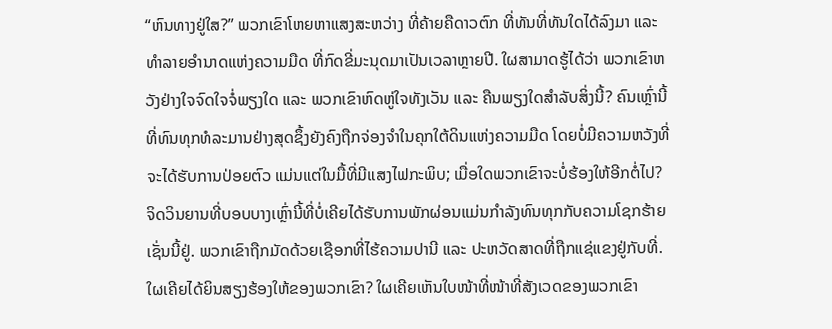“ຫົນທາງຢູ່ໃສ?” ພວກເຂົາໂຫຍຫາແສງສະຫວ່າງ ທີ່ຄ້າຍຄືດາວຕົກ ທີ່ທັນທີ່ທັນໃດໄດ້ລົງມາ ແລະ ທຳລາຍອຳນາດແຫ່ງຄວາມມືດ ທີ່ກົດຂີ່ມະນຸດມາເປັນເວລາຫຼາຍປີ. ໃຜສາມາດຮູ້ໄດ້ວ່າ ພວກເຂົາຫວັງຢ່າງໃຈຈົດໃຈຈໍ່ພຽງໃດ ແລະ ພວກເຂົາຫົດຫູ່ໃຈທັງເວັນ ແລະ ຄືນພຽງໃດສຳລັບສິ່ງນີ້? ຄົນເຫຼົ່ານີ້ທີ່ທົນທຸກທໍລະມານຢ່າງສຸດຊຶ້ງຍັງຄົງຖືກຈ່ອງຈຳໃນຄຸກໃຕ້ດິນແຫ່ງຄວາມມືດ ໂດຍບໍ່ມີຄວາມຫວັງທີ່ຈະໄດ້ຮັບການປ່ອຍຕົວ ແມ່ນແຕ່ໃນມື້ທີ່ມີແສງໄຟກະພິບ; ເມື່ອໃດພວກເຂົາຈະບໍ່ຮ້ອງໃຫ້ອີກຕໍ່ໄປ? ຈິດວິນຍານທີ່ບອບບາງເຫຼົ່ານີ້ທີ່ບໍ່ເຄີຍໄດ້ຮັບການພັກຜ່ອນແມ່ນກຳລັງທົນທຸກກັບຄວາມໂຊກຮ້າຍເຊັ່ນນີ້ຢູ່. ພວກເຂົາຖືກມັດດ້ວຍເຊືອກທີ່ໄຮ້ຄວາມປານີ ແລະ ປະຫວັດສາດທີ່ຖືກແຊ່ແຂງຢູ່ກັບທີ່. ໃຜເຄີຍໄດ້ຍິນສຽງຮ້ອງໃຫ້ຂອງພວກເຂົາ? ໃຜເຄີຍເຫັນໃບໜ້າທີ່ໜ້າທີ່ສັງເວດຂອງພວກເຂົາ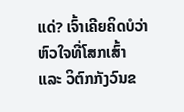ແດ່? ເຈົ້າເຄີຍຄິດບໍວ່າ ຫົວໃຈທີ່ໂສກເສົ້າ ແລະ ວິຕົກກັງວົນຂ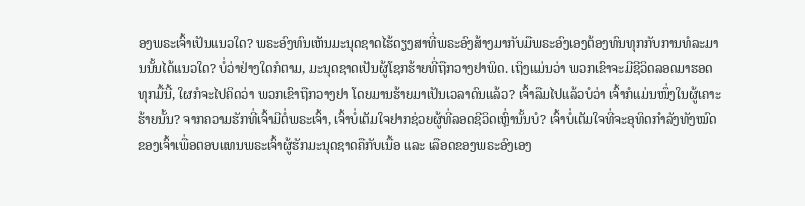ອງພຣະເຈົ້າເປັນແນວໃດ? ພຣະອົງທົນເຫັນມະນຸດຊາດໄຮ້ດຽງສາທີ່ພຣະອົງສ້າງມາກັບມືພຣະອົງເອງຕ້ອງທົນທຸກກັບການທໍລະມານນັ້ນໄດ້ແນວໃດ? ບໍ່ວ່າຢ່າງໃດກໍຕາມ, ມະນຸດຊາດເປັນຜູ້ໂຊກຮ້າຍທີ່ຖືກວາງຢາພິດ. ເຖິງແມ່ນວ່າ ພວກເຂົາຈະມີຊີວິດລອດມາຮອດທຸກມື້ນີ້, ໃຜກໍຈະໄປຄິດວ່າ ພວກເຂົາຖືກວາງຢາ ໂດຍມານຮ້າຍມາເປັນເວລາດົນແລ້ວ? ເຈົ້າລືມໄປແລ້ວບໍວ່າ ເຈົ້າກໍແມ່ນໜຶ່ງໃນຜູ້ເຄາະຮ້າຍນັ້ນ? ຈາກຄວາມຮັກທີ່ເຈົ້າມີຕໍ່ພຣະເຈົ້າ, ເຈົ້າບໍ່ເຕັມໃຈຢາກຊ່ວຍຜູ້ທີ່ລອດຊີວິດເຫຼົ່ານັ້ນບໍ? ເຈົ້າບໍ່ເຕັມໃຈທີ່ຈະອຸທິດກຳລັງທັງໝົດຂອງເຈົ້າເພື່ອຕອບແທນພຣະເຈົ້າຜູ້ຮັກມະນຸດຊາດຄືກັບເນື້ອ ແລະ ເລືອດຂອງພຣະອົງເອງ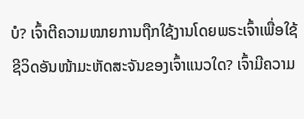ບໍ? ເຈົ້າຕີຄວາມໝາຍການຖືກໃຊ້ງານໂດຍພຣະເຈົ້າເພື່ອໃຊ້ຊີວິດອັນໜ້າມະຫັດສະຈັນຂອງເຈົ້າແນວໃດ? ເຈົ້າມີຄວາມ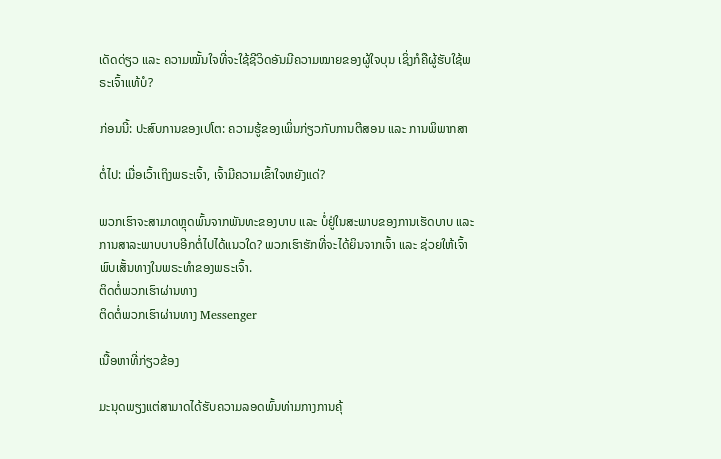ເດັດດ່ຽວ ແລະ ຄວາມໝັ້ນໃຈທີ່ຈະໃຊ້ຊີວິດອັນມີຄວາມໝາຍຂອງຜູ້ໃຈບຸນ ເຊິ່ງກໍຄືຜູ້ຮັບໃຊ້ພຣະເຈົ້າແທ້ບໍ?

ກ່ອນນີ້: ປະສົບການຂອງເປໂຕ: ຄວາມຮູ້ຂອງເພິ່ນກ່ຽວກັບການຕີສອນ ແລະ ການພິພາກສາ

ຕໍ່ໄປ: ເມື່ອເວົ້າເຖິງພຣະເຈົ້າ, ເຈົ້າມີຄວາມເຂົ້າໃຈຫຍັງແດ່?

ພວກເຮົາຈະສາມາດຫຼຸດພົ້ນຈາກພັນທະຂອງບາບ ແລະ ບໍ່ຢູ່ໃນສະພາບຂອງການເຮັດບາບ ແລະ ການສາລະພາບບາບອີກຕໍ່ໄປໄດ້ແນວໃດ? ພວກເຮົາຮັກທີ່ຈະໄດ້ຍິນຈາກເຈົ້າ ແລະ ຊ່ວຍໃຫ້ເຈົ້າພົບເສັ້ນທາງໃນພຣະທຳຂອງພຣະເຈົ້າ.
ຕິດຕໍ່ພວກເຮົາຜ່ານທາງ
ຕິດຕໍ່ພວກເຮົາຜ່ານທາງ Messenger

ເນື້ອຫາທີ່ກ່ຽວຂ້ອງ

ມະນຸດພຽງແຕ່ສາມາດໄດ້ຮັບຄວາມລອດພົ້ນທ່າມກາງການຄຸ້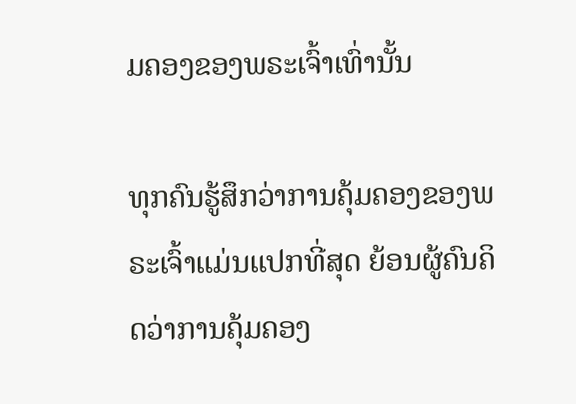ມຄອງຂອງພຣະເຈົ້າເທົ່ານັ້ນ

ທຸກຄົນຮູ້ສຶກວ່າການຄຸ້ມຄອງຂອງພຣະເຈົ້າແມ່ນແປກທີ່ສຸດ ຍ້ອນຜູ້ຄົນຄິດວ່າການຄຸ້ມຄອງ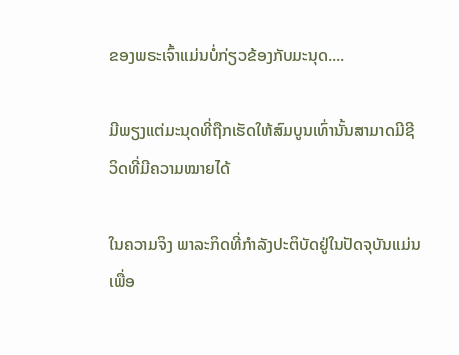ຂອງພຣະເຈົ້າແມ່ນບໍ່ກ່ຽວຂ້ອງກັບມະນຸດ....

ມີພຽງແຕ່ມະນຸດທີ່ຖືກເຮັດໃຫ້ສົມບູນເທົ່ານັ້ນສາມາດມີຊີວິດທີ່ມີຄວາມໝາຍໄດ້

ໃນຄວາມຈິງ ພາລະກິດທີ່ກຳລັງປະຕິບັດຢູ່ໃນປັດຈຸບັນແມ່ນເພື່ອ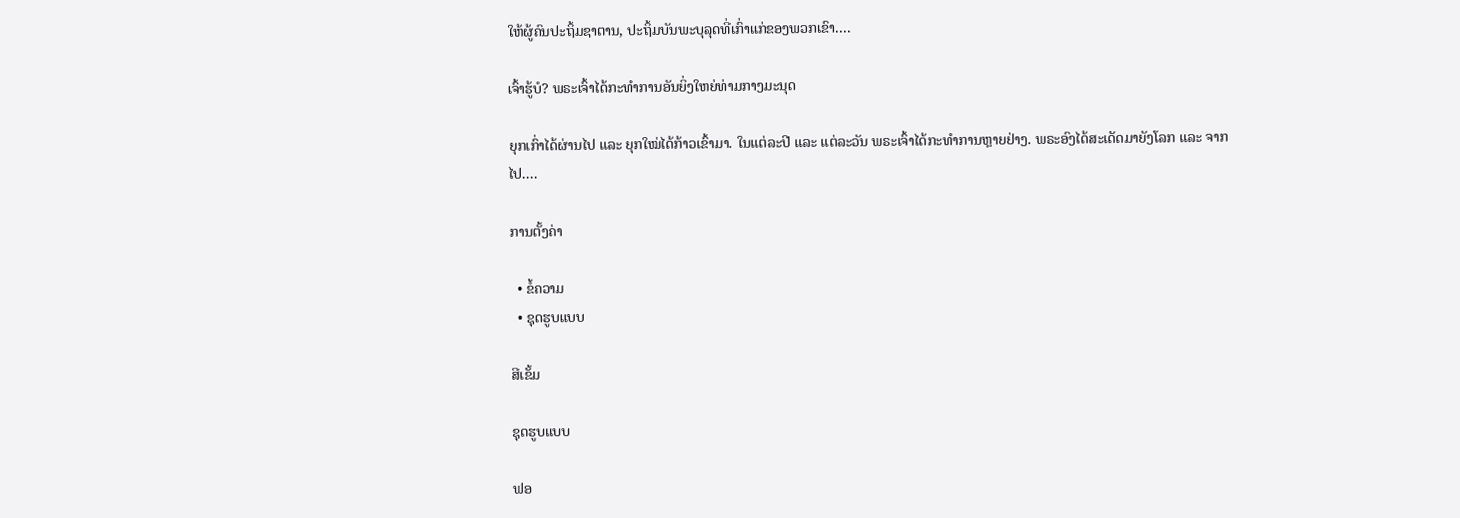ໃຫ້ຜູ້ຄົນປະຖິ້ມຊາຕານ, ປະຖິ້ມບັນພະບຸລຸດທີ່ເກົ່າແກ່ຂອງພວກເຂົາ....

ເຈົ້າຮູ້ບໍ? ພຣະເຈົ້າໄດ້ກະທຳການອັນຍິ່ງໃຫຍ່ທ່າມກາງມະນຸດ

ຍຸກເກົ່າໄດ້ຜ່ານໄປ ແລະ ຍຸກໃໝ່ໄດ້ກ້າວເຂົ້າມາ. ໃນແຕ່ລະປີ ແລະ ແຕ່ລະວັນ ພຣະເຈົ້າໄດ້ກະທໍາການຫຼາຍຢ່າງ. ພຣະອົງໄດ້ສະເດັດມາຍັງໂລກ ແລະ ຈາກໄປ....

ການຕັ້ງຄ່າ

  • ຂໍ້ຄວາມ
  • ຊຸດຮູບແບບ

ສີເຂັ້ມ

ຊຸດຮູບແບບ

ຟອ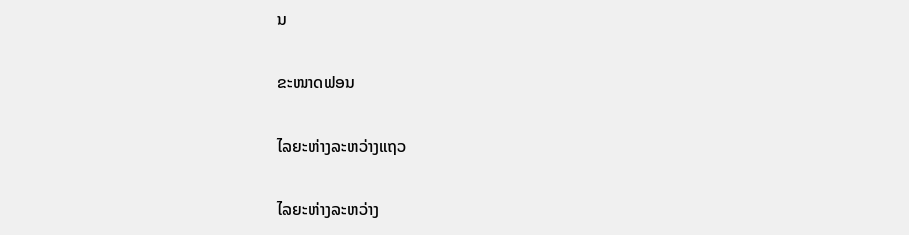ນ

ຂະໜາດຟອນ

ໄລຍະຫ່າງລະຫວ່າງແຖວ

ໄລຍະຫ່າງລະຫວ່າງ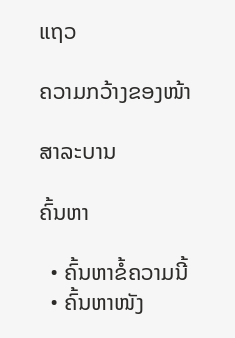ແຖວ

ຄວາມກວ້າງຂອງໜ້າ

ສາລະບານ

ຄົ້ນຫາ

  • ຄົ້ນຫາຂໍ້ຄວາມນີ້
  • ຄົ້ນຫາໜັງ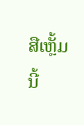ສືເຫຼັ້ມນີ້